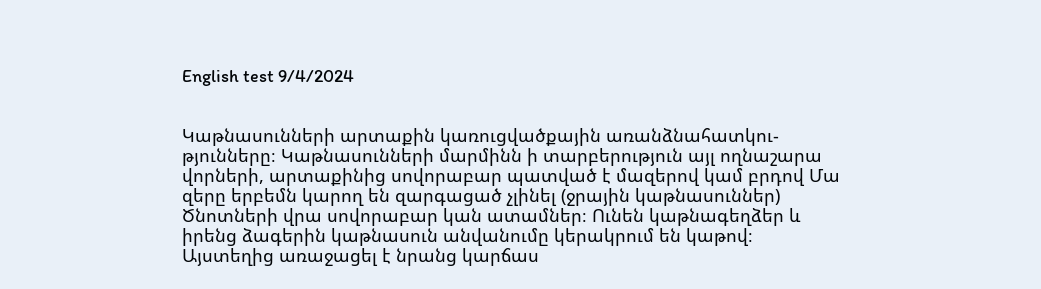English test 9/4/2024


Կաթնասունների արտաքին կառուցվածքային առանձնահատկու- թյունները։ Կաթնասունների մարմինն ի տարբերություն այլ ողնաշարա վորների, արտաքինից սովորաբար պատված է մազերով կամ բրդով Մա զերը երբեմն կարող են զարգացած չլինել (ջրային կաթնասուններ) Ծնոտների վրա սովորաբար կան ատամներ։ Ունեն կաթնագեղձեր և իրենց ձագերին կաթնասուն անվանումը կերակրում են կաթով։ Այստեղից առաջացել է նրանց կարճաս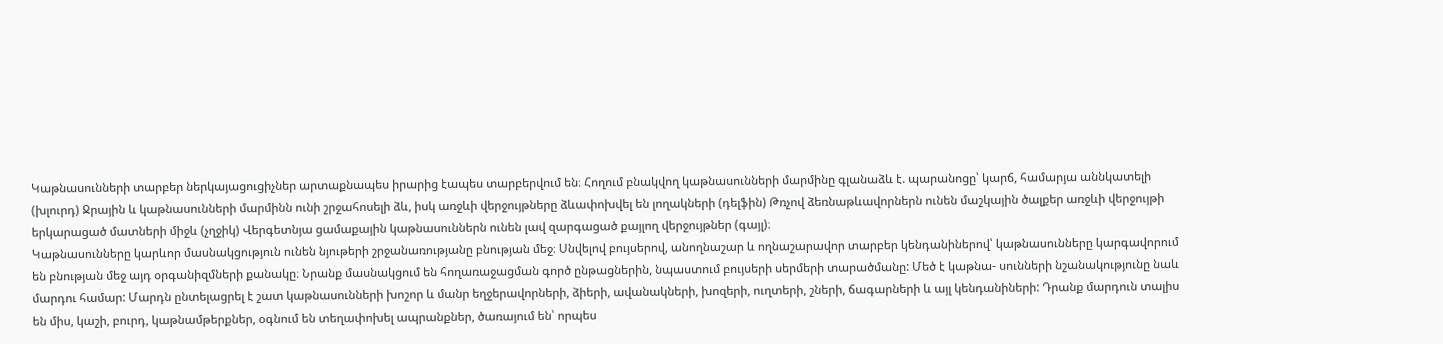Կաթնասունների տարբեր ներկայացուցիչներ արտաքնապես իրարից էապես տարբերվում են։ Հողում բնակվող կաթնասունների մարմինը գլանաձև է. պարանոցը՝ կարճ, համարյա աննկատելի (խլուրդ) Ջրային և կաթնասունների մարմինն ունի շրջահոսելի ձև, իսկ առջևի վերջույթները ձևափոխվել են լողակների (դելֆին) Թռչով ձեռնաթևավորներն ունեն մաշկային ծալքեր առջևի վերջույթի երկարացած մատների միջև (չղջիկ) Վերգետնյա ցամաքային կաթնասուններն ունեն լավ զարգացած քայլող վերջույթներ (գայլ)։
Կաթնասունները կարևոր մասնակցություն ունեն նյութերի շրջանառությանը բնության մեջ։ Սնվելով բույսերով, անողնաշար և ողնաշարավոր տարբեր կենդանիներով՝ կաթնասունները կարգավորում են բնության մեջ այդ օրգանիզմների քանակը։ Նրանք մասնակցում են հողառաջացման գործ ընթացներին, նպաստում բույսերի սերմերի տարածմանը: Մեծ է կաթնա- սունների նշանակությունը նաև մարդու համար: Մարդն ընտելացրել է շատ կաթնասունների խոշոր և մանր եղջերավորների, ձիերի, ավանակների, խոզերի, ուղտերի, շների, ճագարների և այլ կենդանիների: Դրանք մարդուն տալիս են միս, կաշի, բուրդ, կաթնամթերքներ, օգնում են տեղափոխել ապրանքներ, ծառայում են՝ որպես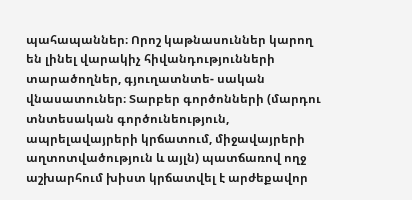պահապաններ։ Որոշ կաթնասուններ կարող են լինել վարակիչ հիվանդությունների տարածողներ, գյուղատնտե- սական վնասատուներ։ Տարբեր գործոնների (մարդու տնտեսական գործունեություն, ապրելավայրերի կրճատում, միջավայրերի աղտոտվածություն և այլն) պատճառով ողջ աշխարհում խիստ կրճատվել է արժեքավոր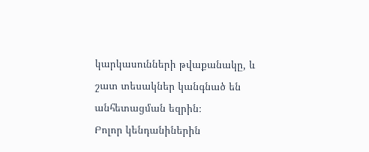կարկասունների թվաքանակը, և շատ տեսակներ կանգնած են անհետացման եզրին։
Բոլոր կենդանիներին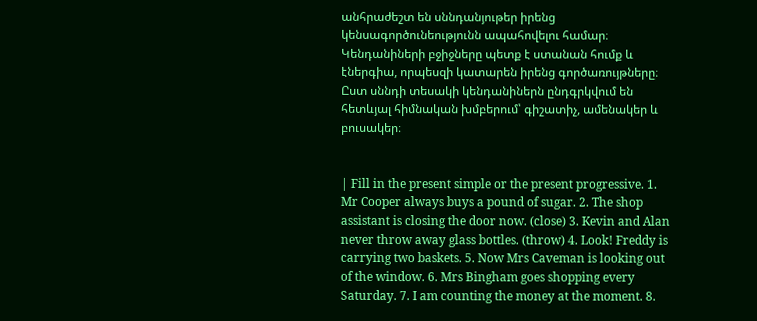անհրաժեշտ են սննդանյութեր իրենց կենսագործունեությունն ապահովելու համար։ Կենդանիների բջիջները պետք է ստանան հումք և էներգիա, որպեսզի կատարեն իրենց գործառույթները։
Ըստ սննդի տեսակի կենդանիներն ընդգրկվում են հետևյալ հիմնական խմբերում՝ գիշատիչ, ամենակեր և բուսակեր։


| Fill in the present simple or the present progressive. 1. Mr Cooper always buys a pound of sugar. 2. The shop assistant is closing the door now. (close) 3. Kevin and Alan never throw away glass bottles. (throw) 4. Look! Freddy is carrying two baskets. 5. Now Mrs Caveman is looking out of the window. 6. Mrs Bingham goes shopping every Saturday. 7. I am counting the money at the moment. 8.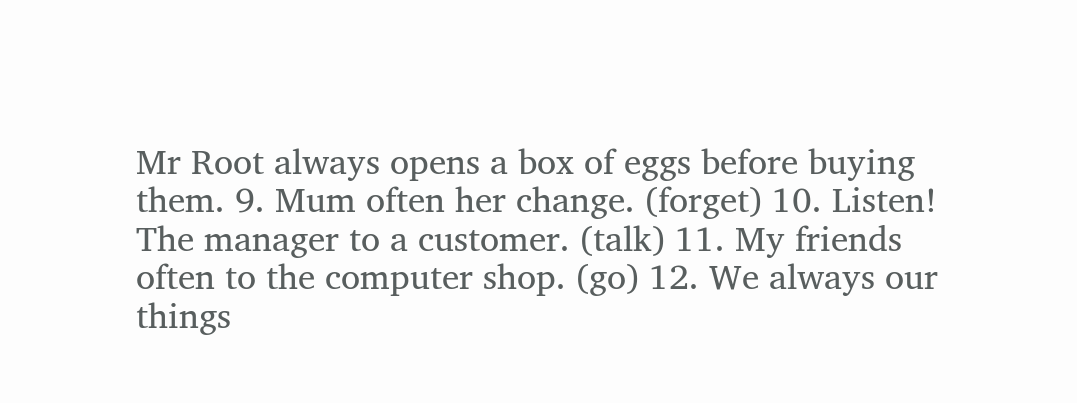Mr Root always opens a box of eggs before buying them. 9. Mum often her change. (forget) 10. Listen! The manager to a customer. (talk) 11. My friends often to the computer shop. (go) 12. We always our things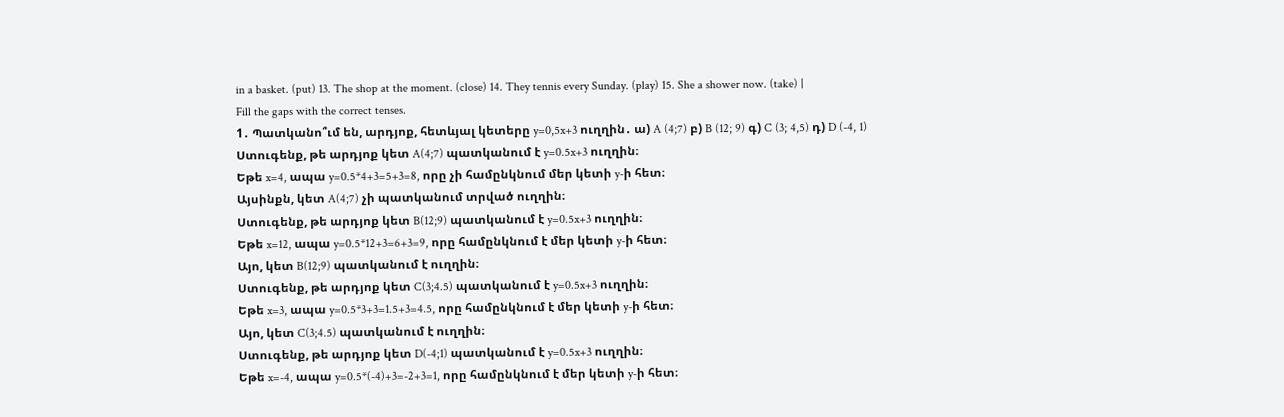in a basket. (put) 13. The shop at the moment. (close) 14. They tennis every Sunday. (play) 15. She a shower now. (take) |
Fill the gaps with the correct tenses.
1․ Պատկանո՞ւմ են, արդյոք, հետևյալ կետերը y=0,5x+3 ուղղին․ ա) A (4;7) բ) B (12; 9) գ) C (3; 4,5) դ) D (-4, 1)
Ստուգենք, թե արդյոք կետ A(4;7) պատկանում է y=0.5x+3 ուղղին։
Եթե x=4, ապա y=0.5*4+3=5+3=8, որը չի համընկնում մեր կետի y-ի հետ։
Այսինքն, կետ A(4;7) չի պատկանում տրված ուղղին։
Ստուգենք, թե արդյոք կետ B(12;9) պատկանում է y=0.5x+3 ուղղին։
Եթե x=12, ապա y=0.5*12+3=6+3=9, որը համընկնում է մեր կետի y-ի հետ։
Այո, կետ B(12;9) պատկանում է ուղղին։
Ստուգենք, թե արդյոք կետ C(3;4.5) պատկանում է y=0.5x+3 ուղղին։
Եթե x=3, ապա y=0.5*3+3=1.5+3=4.5, որը համընկնում է մեր կետի y-ի հետ։
Այո, կետ C(3;4.5) պատկանում է ուղղին։
Ստուգենք, թե արդյոք կետ D(-4;1) պատկանում է y=0.5x+3 ուղղին։
Եթե x=-4, ապա y=0.5*(-4)+3=-2+3=1, որը համընկնում է մեր կետի y-ի հետ։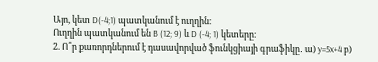Այո, կետ D(-4;1) պատկանում է ուղղին։
Ուղղին պատկանում են B (12; 9) և D (-4; 1) կետերը։
2. Ո՞ր քառորդներում է դասավորված ֆունկցիայի գրաֆիկը․ ա) y=5x+4 բ)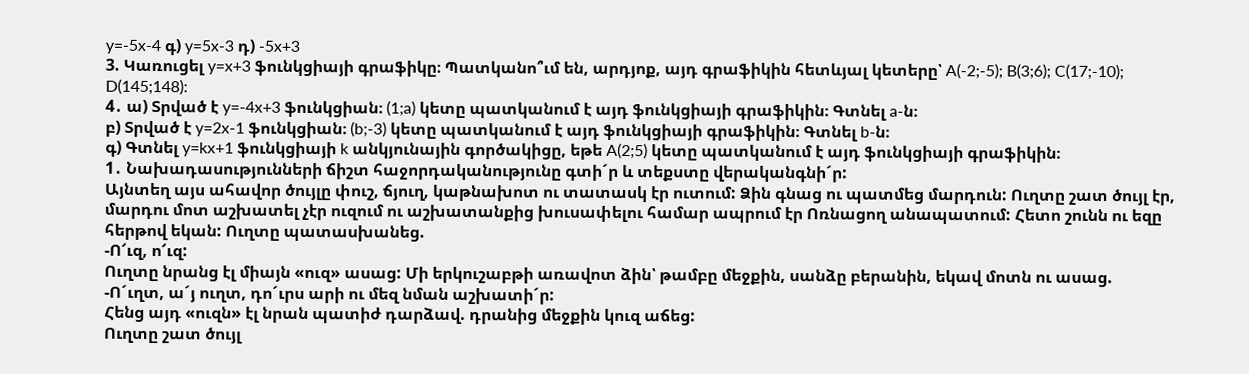y=-5x-4 գ) y=5x-3 դ) -5x+3
3. Կառուցել y=x+3 ֆունկցիայի գրաֆիկը։ Պատկանո՞ւմ են, արդյոք, այդ գրաֆիկին հետևյալ կետերը՝ A(-2;-5); B(3;6); C(17;-10); D(145;148):
4․ ա) Տրված է y=-4x+3 ֆունկցիան։ (1;a) կետը պատկանում է այդ ֆունկցիայի գրաֆիկին։ Գտնել a-ն։
բ) Տրված է y=2x-1 ֆունկցիան։ (b;-3) կետը պատկանում է այդ ֆունկցիայի գրաֆիկին։ Գտնել b-ն։
գ) Գտնել y=kx+1 ֆունկցիայի k անկյունային գործակիցը, եթե A(2;5) կետը պատկանում է այդ ֆունկցիայի գրաֆիկին։
1․ Նախադասությունների ճիշտ հաջորդականությունը գտի´ր և տեքստը վերականգնի´ր:
Այնտեղ այս ահավոր ծույլը փուշ, ճյուղ, կաթնախոտ ու տատասկ էր ուտում: Ձին գնաց ու պատմեց մարդուն: Ուղտը շատ ծույլ էր, մարդու մոտ աշխատել չէր ուզում ու աշխատանքից խուսափելու համար ապրում էր Ոռնացող անապատում: Հետո շունն ու եզը հերթով եկան: Ուղտը պատասխանեց.
-Ո՜ւզ, ո՜ւզ:
Ուղտը նրանց էլ միայն «ուզ» ասաց: Մի երկուշաբթի առավոտ ձին՝ թամբը մեջքին, սանձը բերանին, եկավ մոտն ու ասաց.
-Ո´ւղտ, ա´յ ուղտ, դո´ւրս արի ու մեզ նման աշխատի´ր:
Հենց այդ «ուզն» էլ նրան պատիժ դարձավ. դրանից մեջքին կուզ աճեց:
Ուղտը շատ ծույլ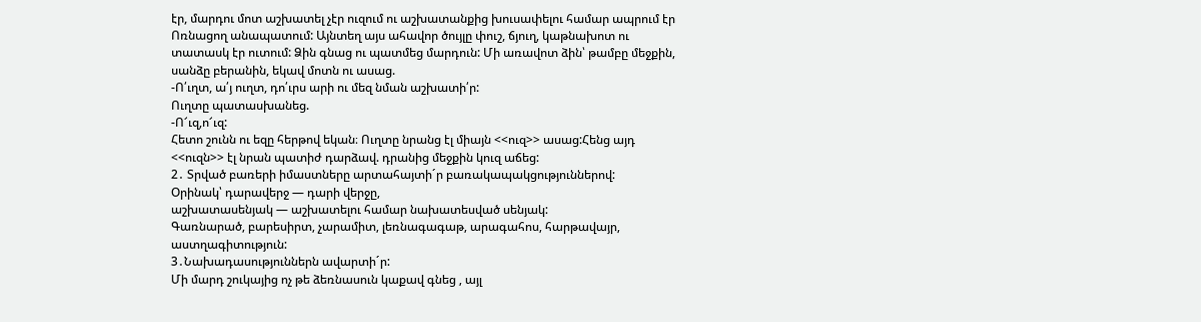էր, մարդու մոտ աշխատել չէր ուզում ու աշխատանքից խուսափելու համար ապրում էր Ոռնացող անապատում: Այնտեղ այս ահավոր ծույլը փուշ, ճյուղ, կաթնախոտ ու տատասկ էր ուտում: Ձին գնաց ու պատմեց մարդուն: Մի առավոտ ձին՝ թամբը մեջքին, սանձը բերանին, եկավ մոտն ու ասաց.
-Ո՛ւղտ, ա՛յ ուղտ, դո՛ւրս արի ու մեզ նման աշխատի՛ր:
Ուղտը պատասխանեց.
-Ո՜ւզ,ո՜ւզ:
Հետո շունն ու եզը հերթով եկան։ Ուղտը նրանց էլ միայն <<ուզ>> ասաց:Հենց այդ <<ուզն>> էլ նրան պատիժ դարձավ. դրանից մեջքին կուզ աճեց:
2․ Տրված բառերի իմաստները արտահայտի´ր բառակապակցություններով:
Օրինակ՝ դարավերջ — դարի վերջը,
աշխատասենյակ — աշխատելու համար նախատեսված սենյակ:
Գառնարած, բարեսիրտ, չարամիտ, լեռնագագաթ, արագահոս, հարթավայր, աստղագիտություն:
3․Նախադասություններն ավարտի´ր:
Մի մարդ շուկայից ոչ թե ձեռնասուն կաքավ գնեց , այլ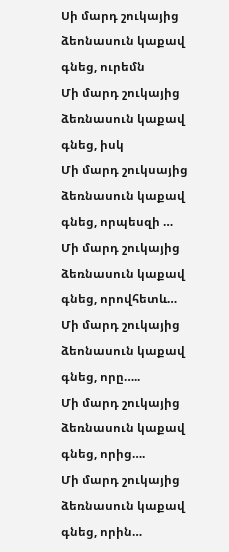Սի մարդ շուկայից ձեոնասուն կաքավ գնեց, ուրեմն
Մի մարդ շուկայից ձեռնասուն կաքավ գնեց, իսկ
Մի մարդ շուկսայից ձեռնասուն կաքավ գնեց, որպեսզի …
Մի մարդ շուկայից ձեռնասուն կաքավ գնեց, որովհետև…
Մի մարդ շուկայից ձեոնասուն կաքավ գնեց, որը…..
Մի մարդ շուկայից ձեռնասուն կաքավ գնեց, որից….
Մի մարդ շուկայից ձեռնասուն կաքավ գնեց, որին…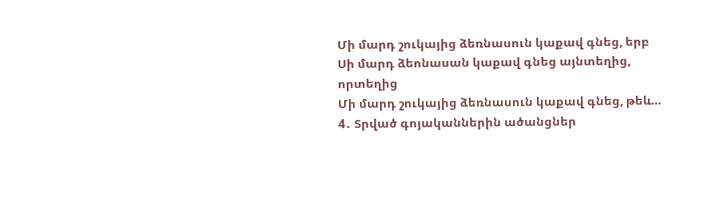Մի մարդ շուկայից ձեռնասուն կաքավ գնեց, երբ
Սի մարդ ձեոնասան կաքավ գնեց այնտեղից, որտեղից
Մի մարդ շուկայից ձեռնասուն կաքավ գնեց, թեև…
4․ Տրված գոյականներին ածանցներ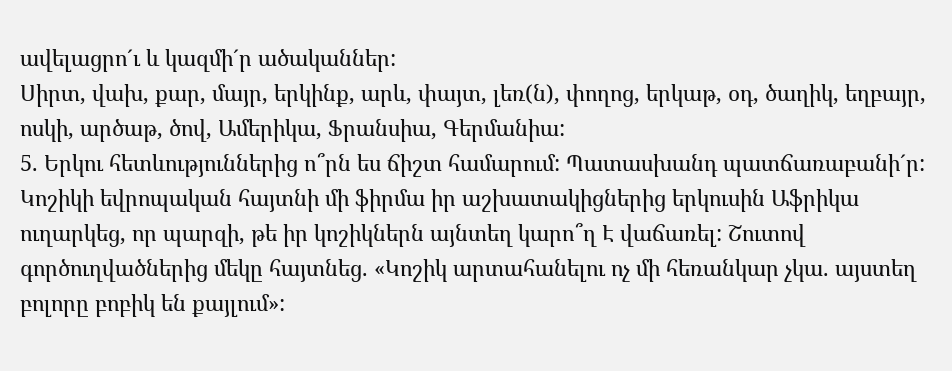ավելացրո´ւ և կազմի´ր ածականներ:
Սիրտ, վախ, քար, մայր, երկինք, արև, փայտ, լեռ(ն), փողոց, երկաթ, օդ, ծաղիկ, եղբայր, ոսկի, արծաթ, ծով, Ամերիկա, Ֆրանսիա, Գերմանիա:
5. Երկու հետևություններից ո՞րն ես ճիշտ համարում: Պատասխանդ պատճառաբանի´ր:
Կոշիկի եվրոպական հայտնի մի ֆիրմա իր աշխատակիցներից երկուսին Աֆրիկա ուղարկեց, որ պարզի, թե իր կոշիկներն այնտեղ կարո՞ղ Է վաճառել: Շուտով գործուղվածներից մեկը հայտնեց. «Կոշիկ արտահանելու ոչ մի հեռանկար չկա. այստեղ բոլորը բոբիկ են քայլում»: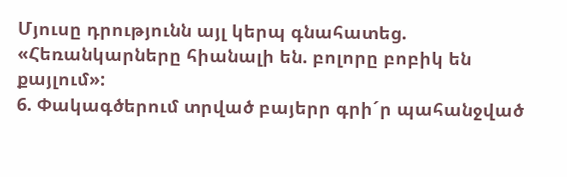Մյուսը դրությունն այլ կերպ գնահատեց. «Հեռանկարները հիանալի են. բոլորը բոբիկ են քայլում»:
6. Փակագծերում տրված բայերր գրի´ր պահանջված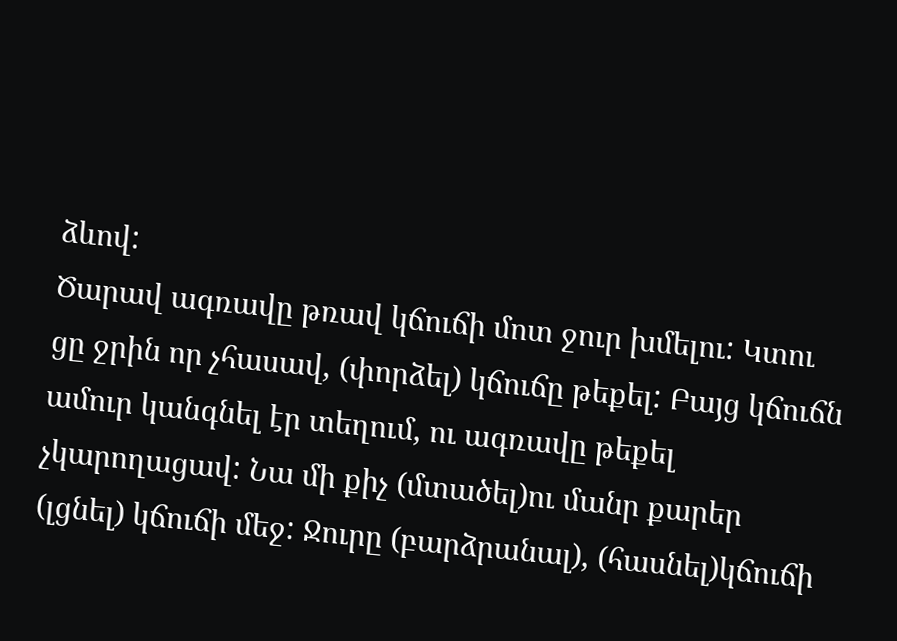ձևով:
Ծարավ ագռավը թռավ կճուճի մոտ ջուր խմելու: Կտու ցը ջրին որ չհասավ, (փորձել) կճուճը թեքել: Բայց կճուճն ամուր կանգնել էր տեղում, ու ագռավը թեքել չկարողացավ: Նա մի քիչ (մտածել)ու մանր քարեր (լցնել) կճուճի մեջ: Ջուրը (բարձրանալ), (հասնել)կճուճի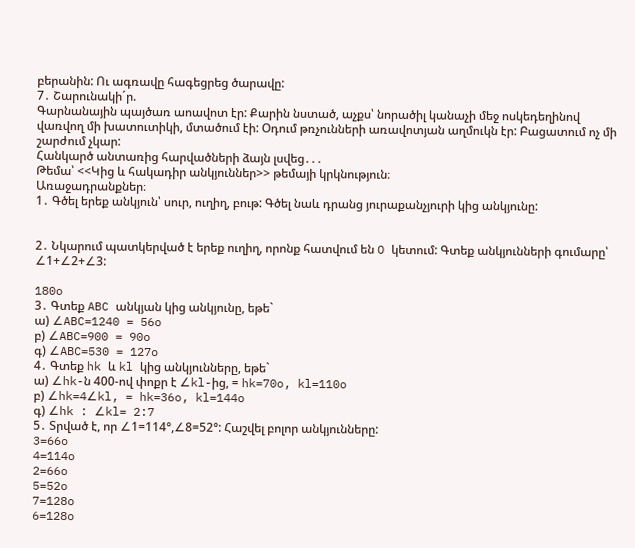բերանին: Ու ագռավը հագեցրեց ծարավը:
7․ Շարունակի´ր.
Գարնանային պայծառ աոավոտ էր: Քարին նստած, աչքս՝ նորածիլ կանաչի մեջ ոսկեդեղինով վառվող մի խատուտիկի, մտածում էի: Օդում թռչունների առավոտյան աղմուկն էր: Բացատում ոչ մի շարժում չկար:
Հանկարծ անտառից հարվածների ձայն լսվեց․․․
Թեմա՝ <<Կից և հակադիր անկյուններ>> թեմայի կրկնություն։
Առաջադրանքներ։
1․ Գծել երեք անկյուն՝ սուր, ուղիղ, բութ: Գծել նաև դրանց յուրաքանչյուրի կից անկյունը:


2․ Նկարում պատկերված է երեք ուղիղ, որոնք հատվում են O կետում: Գտեք անկյունների գումարը՝ ∠1+∠2+∠3:

180o
3․ Գտեք ABC անկյան կից անկյունը, եթե`
ա) ∠ABC=1240 = 56o
բ) ∠ABC=900 = 90o
գ) ∠ABC=530 = 127o
4․ Գտեք hk և kl կից անկյունները, եթե`
ա) ∠hk-ն 400-ով փոքր է ∠kl-ից, = hk=70o, kl=110o
բ) ∠hk=4∠kl, = hk=36o, kl=144o
գ) ∠hk : ∠kl= 2:7
5․ Տրված է, որ ∠1=114°,∠8=52°: Հաշվել բոլոր անկյունները:
3=66o
4=114o
2=66o
5=52o
7=128o
6=128o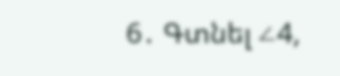6․ Գտնել ∠4,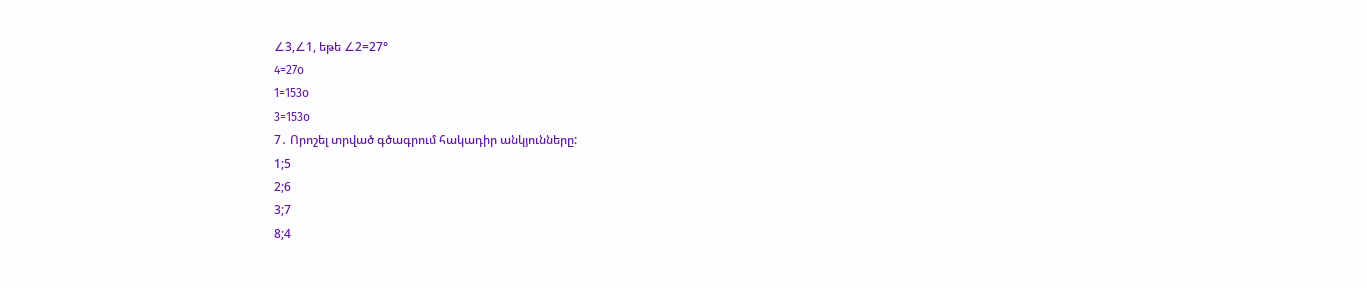∠3,∠1, եթե ∠2=27°
4=27o
1=153o
3=153o
7․ Որոշել տրված գծագրում հակադիր անկյունները:
1;5
2;6
3;7
8;4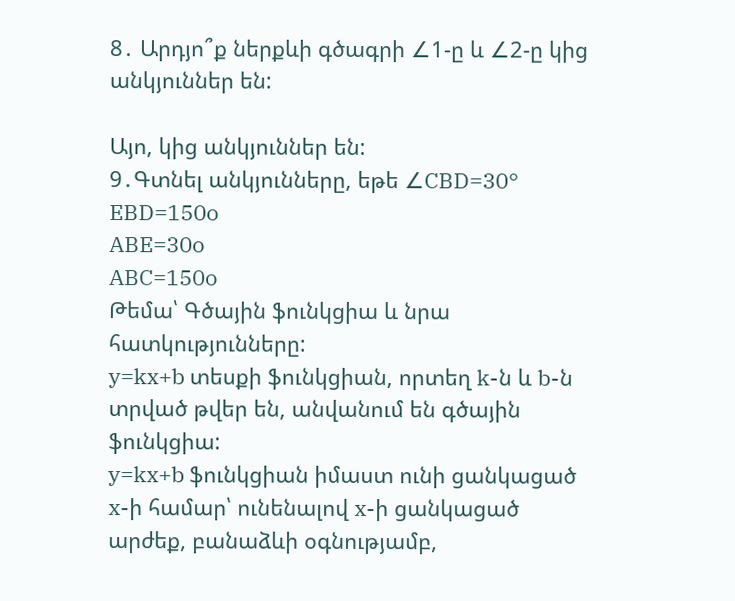8․ Արդյո՞ք ներքևի գծագրի ∠1-ը և ∠2-ը կից անկյուններ են:

Այո, կից անկյուններ են:
9․Գտնել անկյունները, եթե ∠CBD=30°
EBD=150o
ABE=30o
ABC=150o
Թեմա՝ Գծային ֆունկցիա և նրա հատկությունները:
y=kx+b տեսքի ֆունկցիան, որտեղ k-ն և b-ն տրված թվեր են, անվանում են գծային ֆունկցիա:
y=kx+b ֆունկցիան իմաստ ունի ցանկացած x-ի համար՝ ունենալով x-ի ցանկացած արժեք, բանաձևի օգնությամբ,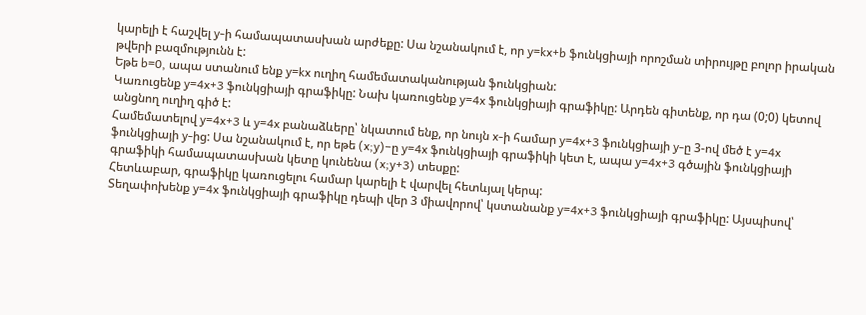կարելի է հաշվել y-ի համապատասխան արժեքը: Սա նշանակում է, որ y=kx+b ֆունկցիայի որոշման տիրույթը բոլոր իրական թվերի բազմությունն է:
Եթե b=0, ապա ստանում ենք y=kx ուղիղ համեմատականության ֆունկցիան:
Կառուցենք y=4x+3 ֆունկցիայի գրաֆիկը: Նախ կառուցենք y=4x ֆունկցիայի գրաֆիկը: Արդեն գիտենք, որ դա (0;0) կետով անցնող ուղիղ գիծ է:
Համեմատելով y=4x+3 և y=4x բանաձևերը՝ նկատում ենք, որ նույն x-ի համար y=4x+3 ֆունկցիայի y-ը 3-ով մեծ է y=4x ֆունկցիայի y-ից: Սա նշանակում է, որ եթե (x;y)−ը y=4x ֆունկցիայի գրաֆիկի կետ է, ապա y=4x+3 գծային ֆունկցիայի գրաֆիկի համապատասխան կետը կունենա (x;y+3) տեսքը:
Հետևաբար, գրաֆիկը կառուցելու համար կարելի է վարվել հետևյալ կերպ:
Տեղափոխենք y=4x ֆունկցիայի գրաֆիկը դեպի վեր 3 միավորով՝ կստանանք y=4x+3 ֆունկցիայի գրաֆիկը: Այսպիսով՝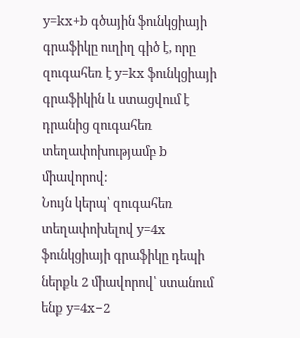y=kx+b գծային ֆունկցիայի գրաֆիկը ուղիղ գիծ է, որը զուգահեռ է y=kx ֆունկցիայի գրաֆիկին և ստացվում է դրանից զուգահեռ տեղափոխությամբ b միավորով:
Նույն կերպ՝ զուգահեռ տեղափոխելով y=4x ֆունկցիայի գրաֆիկը դեպի ներքև 2 միավորով՝ ստանում ենք y=4x−2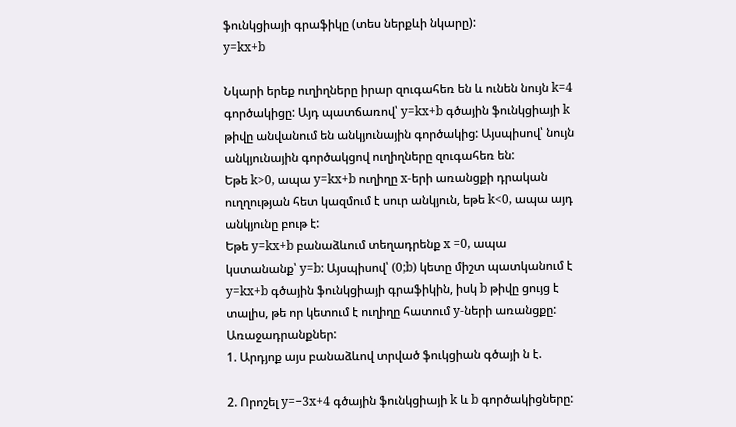ֆունկցիայի գրաֆիկը (տես ներքևի նկարը):
y=kx+b

Նկարի երեք ուղիղները իրար զուգահեռ են և ունեն նույն k=4 գործակիցը: Այդ պատճառով՝ y=kx+b գծային ֆունկցիայի k թիվը անվանում են անկյունային գործակից: Այսպիսով՝ նույն անկյունային գործակցով ուղիղները զուգահեռ են:
Եթե k>0, ապա y=kx+b ուղիղը x-երի առանցքի դրական ուղղության հետ կազմում է սուր անկյուն, եթե k<0, ապա այդ անկյունը բութ է:
Եթե y=kx+b բանաձևում տեղադրենք x =0, ապա կստանանք՝ y=b: Այսպիսով՝ (0;b) կետը միշտ պատկանում է y=kx+b գծային ֆունկցիայի գրաֆիկին, իսկ b թիվը ցույց է տալիս, թե որ կետում է ուղիղը հատում y-ների առանցքը:
Առաջադրանքներ:
1. Արդյոք այս բանաձևով տրված ֆուկցիան գծայի ն է.

2. Որոշել y=−3x+4 գծային ֆունկցիայի k և b գործակիցները: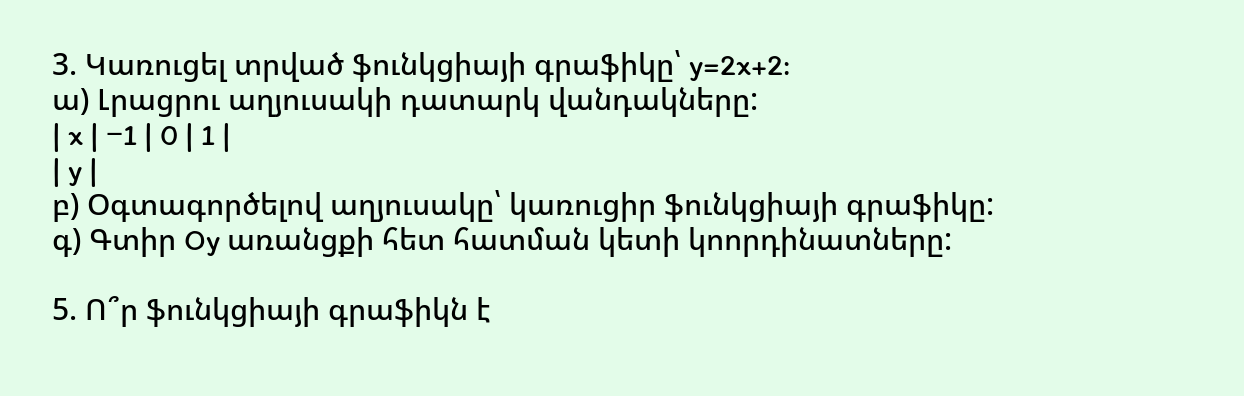3. Կառուցել տրված ֆունկցիայի գրաֆիկը՝ y=2x+2:
ա) Լրացրու աղյուսակի դատարկ վանդակները:
| x | −1 | 0 | 1 |
| y |
բ) Օգտագործելով աղյուսակը՝ կառուցիր ֆունկցիայի գրաֆիկը:
գ) Գտիր Oy առանցքի հետ հատման կետի կոորդինատները:

5. Ո՞ր ֆունկցիայի գրաֆիկն է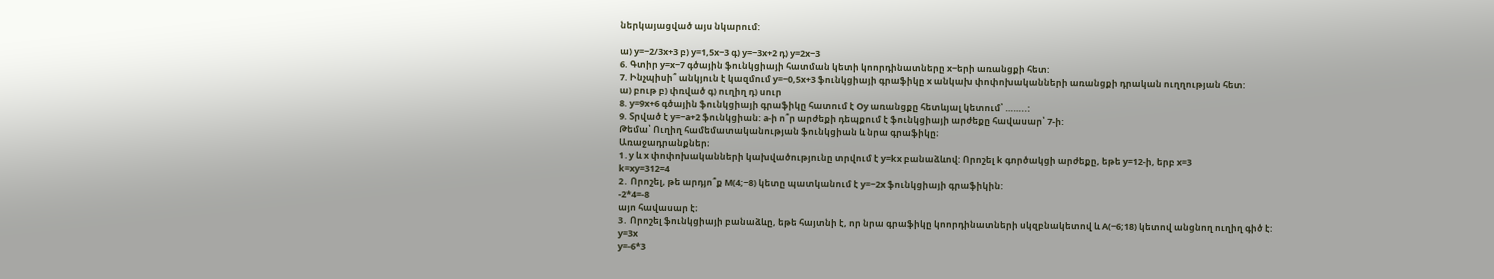ներկայացված այս նկարում:

ա) y=−2/3x+3 բ) y=1,5x−3 գ) y=−3x+2 դ) y=2x−3
6. Գտիր y=x−7 գծային ֆունկցիայի հատման կետի կոորդինատները x−երի առանցքի հետ:
7. Ինչպիսի՞ անկյուն է կազմում y=−0,5x+3 ֆունկցիայի գրաֆիկը x անկախ փոփոխականների առանցքի դրական ուղղության հետ:
ա) բութ բ) փռված գ) ուղիղ դ) սուր
8. y=9x+6 գծային ֆունկցիայի գրաֆիկը հատում է Oy առանցքը հետևյալ կետում՝ ……..:
9. Տրված է y=−a+2 ֆունկցիան: a-ի ո՞ր արժեքի դեպքում է ֆունկցիայի արժեքը հավասար՝ 7-ի:
Թեմա՝ Ուղիղ համեմատականության ֆունկցիան և նրա գրաֆիկը։
Առաջադրանքներ։
1․y և x փոփոխականների կախվածությունը տրվում է y=kx բանաձևով: Որոշել k գործակցի արժեքը, եթե y=12-ի, երբ x=3
k=xy=312=4
2․ Որոշել, թե արդյո՞ք M(4;−8) կետը պատկանում է y=−2x ֆունկցիայի գրաֆիկին:
-2*4=-8
այո հավասար է։
3․ Որոշել ֆունկցիայի բանաձևը, եթե հայտնի է, որ նրա գրաֆիկը կոորդինատների սկզբնակետով և A(−6;18) կետով անցնող ուղիղ գիծ է:
y=3x
y=-6*3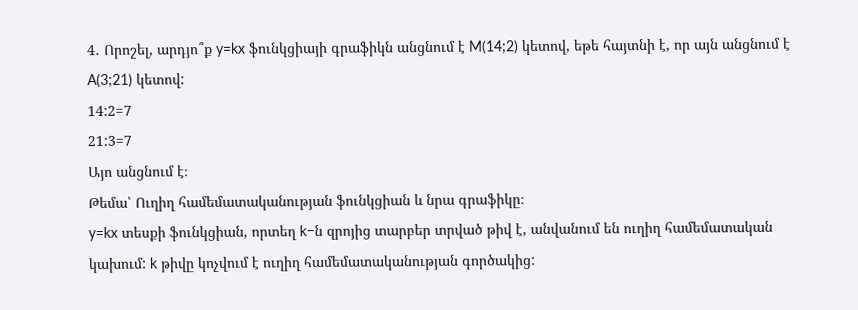4․ Որոշել, արդյո՞ք y=kx ֆունկցիայի գրաֆիկն անցնում է M(14;2) կետով, եթե հայտնի է, որ այն անցնում է A(3;21) կետով:
14:2=7
21:3=7
Այո անցնում է։
Թեմա՝ Ուղիղ համեմատականության ֆունկցիան և նրա գրաֆիկը։
y=kx տեսքի ֆունկցիան, որտեղ k−ն զրոյից տարբեր տրված թիվ է, անվանում են ուղիղ համեմատական կախում: k թիվը կոչվում է ուղիղ համեմատականության գործակից: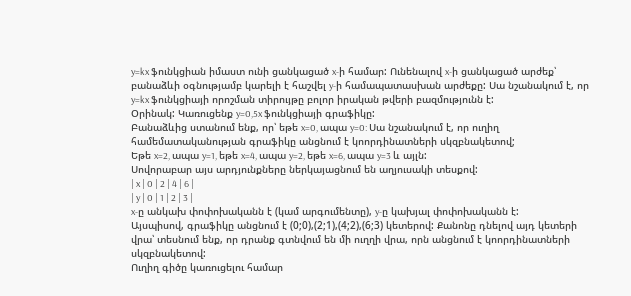y=kx ֆունկցիան իմաստ ունի ցանկացած x-ի համար: Ունենալով x-ի ցանկացած արժեք՝ բանաձևի օգնությամբ կարելի է հաշվել y-ի համապատասխան արժեքը: Սա նշանակում է, որ y=kx ֆունկցիայի որոշման տիրույթը բոլոր իրական թվերի բազմությունն է:
Օրինակ: Կառուցենք y=0,5x ֆունկցիայի գրաֆիկը:
Բանաձևից ստանում ենք, որ՝ եթե x=0, ապա y=0: Սա նշանակում է, որ ուղիղ համեմատականության գրաֆիկը անցնում է կոորդինատների սկզբնակետով;
Եթե x=2, ապա y=1, եթե x=4, ապա y=2, եթե x=6, ապա y=3 և այլն:
Սովորաբար այս արդյունքները ներկայացնում են աղյուսակի տեսքով:
| x | 0 | 2 | 4 | 6 |
| y | 0 | 1 | 2 | 3 |
x-ը անկախ փոփոխականն է (կամ արգումենտը), y-ը կախյալ փոփոխականն է:
Այսպիսով, գրաֆիկը անցնում է (0;0),(2;1),(4;2),(6;3) կետերով: Քանոնը դնելով այդ կետերի վրա՝ տեսնում ենք, որ դրանք գտնվում են մի ուղղի վրա, որն անցնում է կոորդինատների սկզբնակետով:
Ուղիղ գիծը կառուցելու համար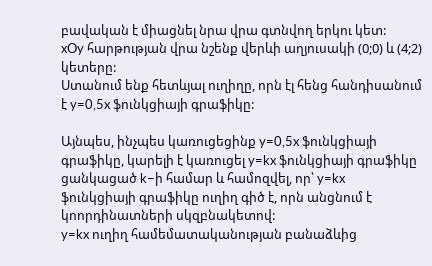բավական է միացնել նրա վրա գտնվող երկու կետ:
xOy հարթության վրա նշենք վերևի աղյուսակի (0;0) և (4;2) կետերը:
Ստանում ենք հետևյալ ուղիղը, որն էլ հենց հանդիսանում է y=0,5x ֆունկցիայի գրաֆիկը:

Այնպես, ինչպես կառուցեցինք y=0,5x ֆունկցիայի գրաֆիկը, կարելի է կառուցել y=kx ֆունկցիայի գրաֆիկը ցանկացած k−ի համար և համոզվել, որ՝ y=kx ֆունկցիայի գրաֆիկը ուղիղ գիծ է, որն անցնում է կոորդինատների սկզբնակետով:
y=kx ուղիղ համեմատականության բանաձևից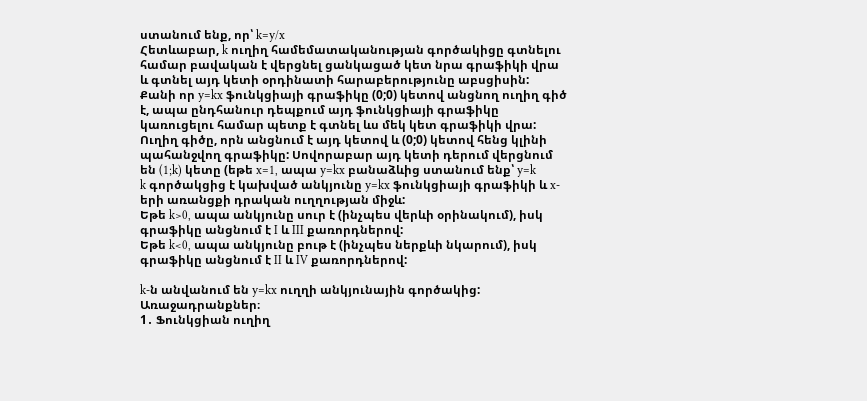ստանում ենք, որ՝ k=y/x
Հետևաբար, k ուղիղ համեմատականության գործակիցը գտնելու համար բավական է վերցնել ցանկացած կետ նրա գրաֆիկի վրա և գտնել այդ կետի օրդինատի հարաբերությունը աբսցիսին:
Քանի որ y=kx ֆունկցիայի գրաֆիկը (0;0) կետով անցնող ուղիղ գիծ է, ապա ընդհանուր դեպքում այդ ֆունկցիայի գրաֆիկը կառուցելու համար պետք է գտնել ևս մեկ կետ գրաֆիկի վրա: Ուղիղ գիծը, որն անցնում է այդ կետով և (0;0) կետով հենց կլինի պահանջվող գրաֆիկը: Սովորաբար այդ կետի դերում վերցնում են (1;k) կետը (եթե x=1, ապա y=kx բանաձևից ստանում ենք՝ y=k
k գործակցից է կախված անկյունը y=kx ֆունկցիայի գրաֆիկի և x-երի առանցքի դրական ուղղության միջև:
Եթե k>0, ապա անկյունը սուր է (ինչպես վերևի օրինակում), իսկ գրաֆիկը անցնում է I և III քառորդներով:
Եթե k<0, ապա անկյունը բութ է (ինչպես ներքևի նկարում), իսկ գրաֆիկը անցնում է II և IV քառորդներով:

k-ն անվանում են y=kx ուղղի անկյունային գործակից:
Առաջադրանքներ։
1․ Ֆունկցիան ուղիղ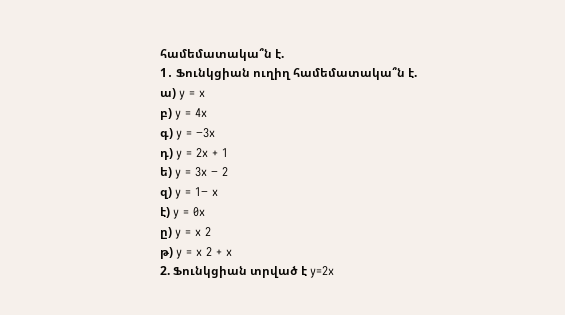համեմատակա՞ն է.
1․ Ֆունկցիան ուղիղ համեմատակա՞ն է.
ա) y = x
բ) y = 4x
գ) y = −3x
դ) y = 2x + 1
ե) y = 3x − 2
զ) y = 1− x
է) y = 0x
ը) y = x 2
թ) y = x 2 + x
2. Ֆունկցիան տրված է y=2x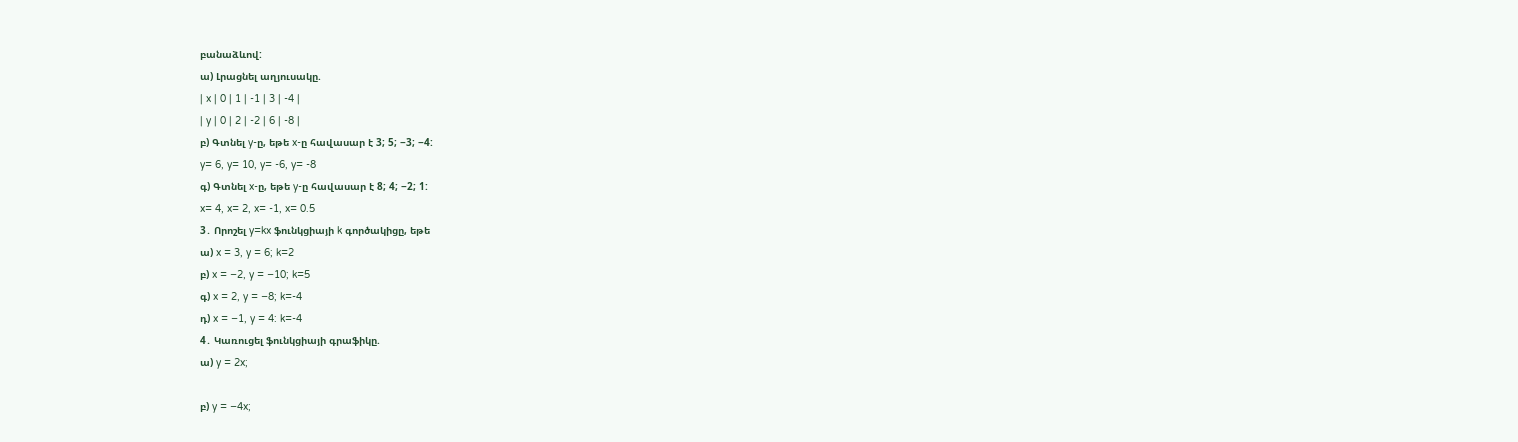բանաձևով:
ա) Լրացնել աղյուսակը.
| x | 0 | 1 | -1 | 3 | -4 |
| y | 0 | 2 | -2 | 6 | -8 |
բ) Գտնել y-ը, եթե x-ը հավասար է 3; 5; −3; −4:
y= 6, y= 10, y= -6, y= -8
գ) Գտնել x-ը, եթե y-ը հավասար է 8; 4; −2; 1:
x= 4, x= 2, x= -1, x= 0.5
3․ Որոշել y=kx ֆունկցիայի k գործակիցը, եթե
ա) x = 3, y = 6; k=2
բ) x = −2, y = −10; k=5
գ) x = 2, y = −8; k=-4
դ) x = −1, y = 4: k=-4
4․ Կառուցել ֆունկցիայի գրաֆիկը.
ա) y = 2x;

բ) y = −4x;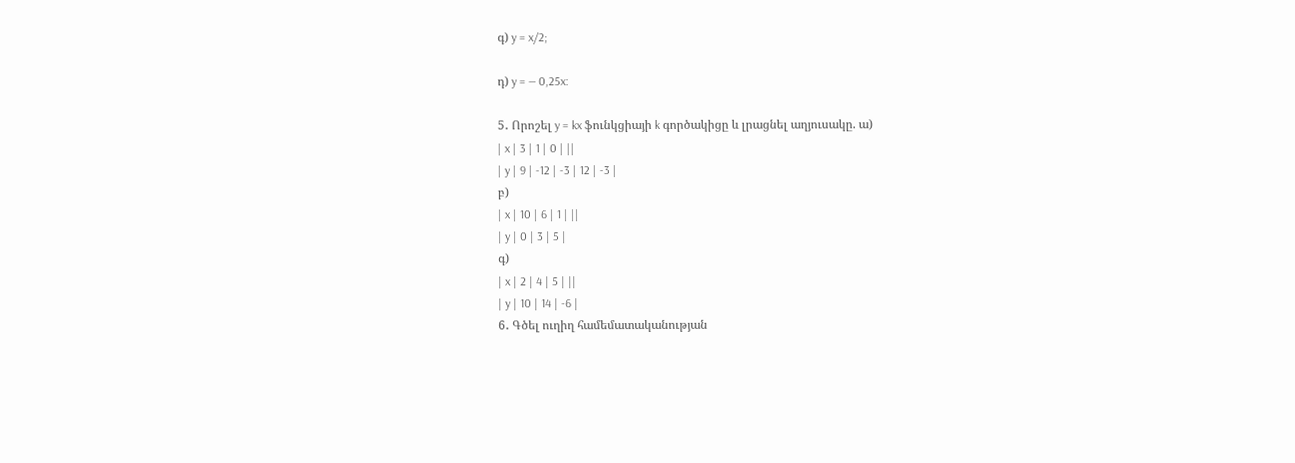գ) y = x/2;

դ) y = — 0,25x:

5․ Որոշել y = kx ֆունկցիայի k գործակիցը և լրացնել աղյուսակը. ա)
| x | 3 | 1 | 0 | ||
| y | 9 | -12 | -3 | 12 | -3 |
բ)
| x | 10 | 6 | 1 | ||
| y | 0 | 3 | 5 |
գ)
| x | 2 | 4 | 5 | ||
| y | 10 | 14 | -6 |
6․ Գծել ուղիղ համեմատականության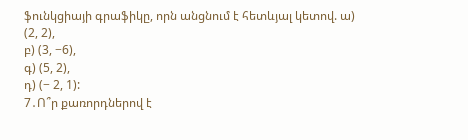ֆունկցիայի գրաֆիկը, որն անցնում է հետևյալ կետով. ա) (2, 2),
բ) (3, −6),
գ) (5, 2),
դ) (− 2, 1):
7․Ո՞ր քառորդներով է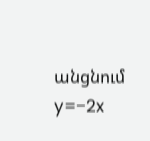անցնում y=−2x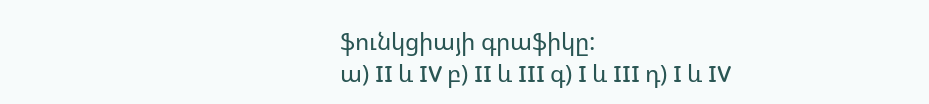ֆունկցիայի գրաֆիկը:
ա) II և IV բ) II և III գ) I և III դ) I և IV